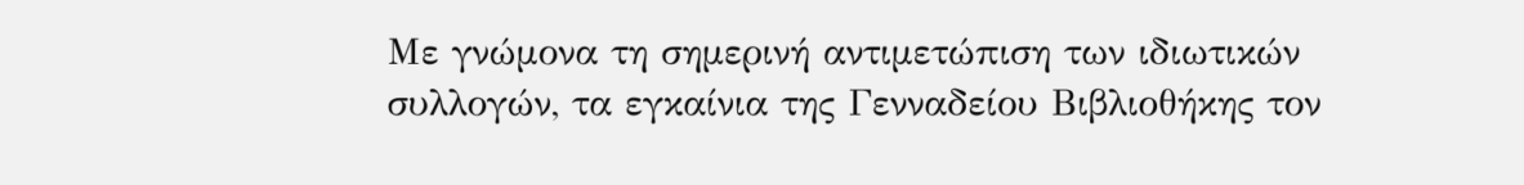Με γνώμονα τη σημερινή αντιμετώπιση των ιδιωτικών συλλογών, τα εγκαίνια της Γενναδείου Βιβλιοθήκης τον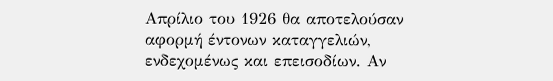Απρίλιο του 1926 θα αποτελούσαν αφορμή έντονων καταγγελιών, ενδεχομένως και επεισοδίων. Αν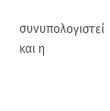συνυπολογιστεί και η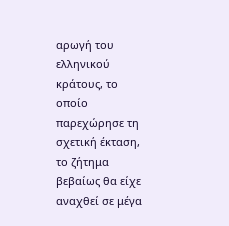αρωγή του ελληνικού κράτους, το οποίο παρεχώρησε τη σχετική έκταση, το ζήτημα βεβαίως θα είχε αναχθεί σε μέγα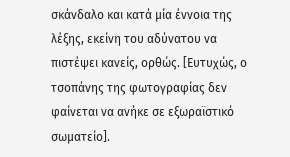σκάνδαλο και κατά μία έννοια της λέξης, εκείνη του αδύνατου να πιστέψει κανείς, ορθώς. [Ευτυχώς, ο τσοπάνης της φωτογραφίας δεν φαίνεται να ανήκε σε εξωραϊστικό σωματείο].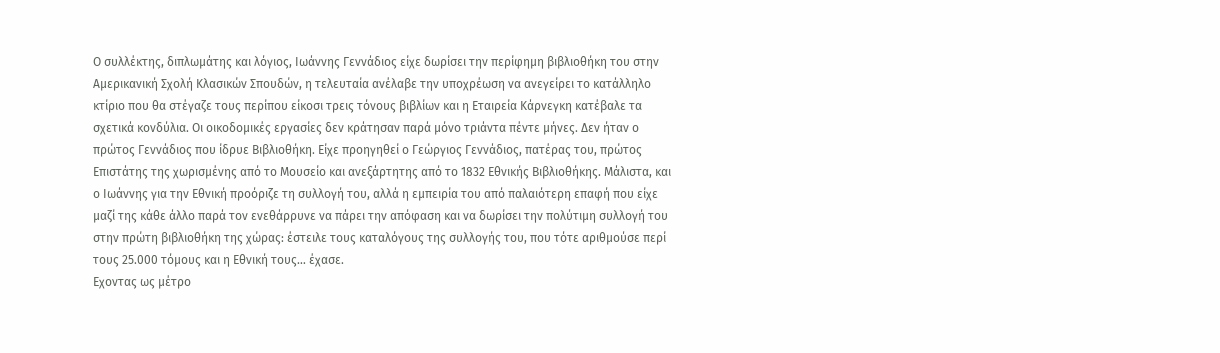Ο συλλέκτης, διπλωμάτης και λόγιος, Ιωάννης Γεννάδιος είχε δωρίσει την περίφημη βιβλιοθήκη του στην Αμερικανική Σχολή Κλασικών Σπουδών, η τελευταία ανέλαβε την υποχρέωση να ανεγείρει το κατάλληλο κτίριο που θα στέγαζε τους περίπου είκοσι τρεις τόνους βιβλίων και η Εταιρεία Κάρνεγκη κατέβαλε τα σχετικά κονδύλια. Οι οικοδομικές εργασίες δεν κράτησαν παρά μόνο τριάντα πέντε μήνες. Δεν ήταν ο πρώτος Γεννάδιος που ίδρυε Βιβλιοθήκη. Είχε προηγηθεί ο Γεώργιος Γεννάδιος, πατέρας του, πρώτος Επιστάτης της χωρισμένης από το Μουσείο και ανεξάρτητης από το 1832 Εθνικής Βιβλιοθήκης. Μάλιστα, και ο Ιωάννης για την Εθνική προόριζε τη συλλογή του, αλλά η εμπειρία του από παλαιότερη επαφή που είχε μαζί της κάθε άλλο παρά τον ενεθάρρυνε να πάρει την απόφαση και να δωρίσει την πολύτιμη συλλογή του στην πρώτη βιβλιοθήκη της χώρας: έστειλε τους καταλόγους της συλλογής του, που τότε αριθμούσε περί τους 25.000 τόμους και η Εθνική τους… έχασε.
Εχοντας ως μέτρο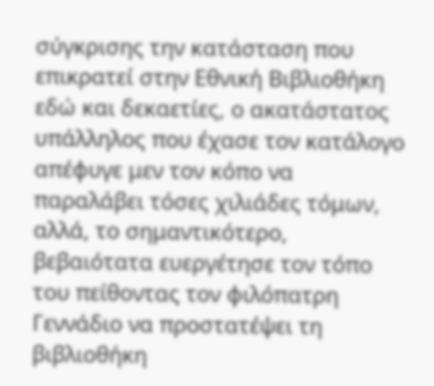σύγκρισης την κατάσταση που επικρατεί στην Εθνική Βιβλιοθήκη εδώ και δεκαετίες, ο ακατάστατος υπάλληλος που έχασε τον κατάλογο απέφυγε μεν τον κόπο να παραλάβει τόσες χιλιάδες τόμων, αλλά, το σημαντικότερο, βεβαιότατα ευεργέτησε τον τόπο του πείθοντας τον φιλόπατρη Γεννάδιο να προστατέψει τη βιβλιοθήκη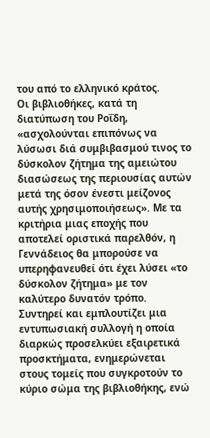του από το ελληνικό κράτος.
Οι βιβλιοθήκες, κατά τη διατύπωση του Ροΐδη, «ασχολούνται επιπόνως να λύσωσι διά συμβιβασμού τινος το δύσκολον ζήτημα της αμειώτου διασώσεως της περιουσίας αυτών μετά της όσον ένεστι μείζονος αυτής χρησιμοποιήσεως». Με τα κριτήρια μιας εποχής που αποτελεί οριστικά παρελθόν, η Γεννάδειος θα μπορούσε να υπερηφανευθεί ότι έχει λύσει «το δύσκολον ζήτημα» με τον καλύτερο δυνατόν τρόπο. Συντηρεί και εμπλουτίζει μια εντυπωσιακή συλλογή η οποία διαρκώς προσελκύει εξαιρετικά προσκτήματα, ενημερώνεται στους τομείς που συγκροτούν το κύριο σώμα της βιβλιοθήκης, ενώ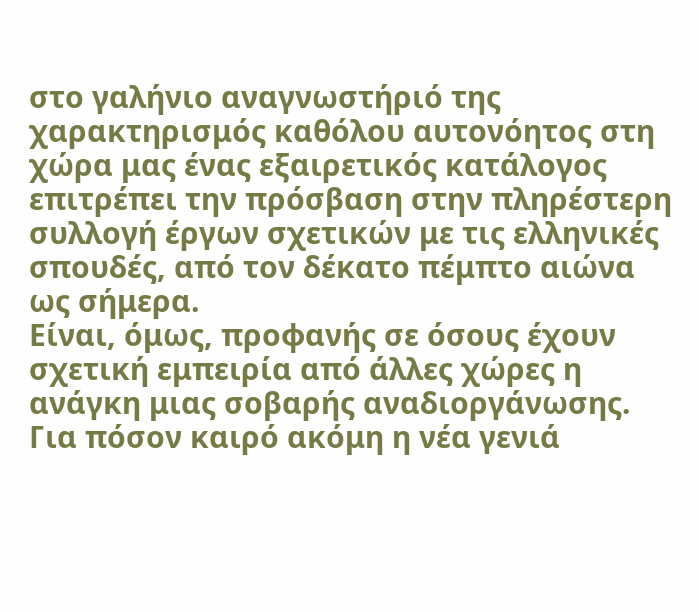στο γαλήνιο αναγνωστήριό της χαρακτηρισμός καθόλου αυτονόητος στη χώρα μας ένας εξαιρετικός κατάλογος επιτρέπει την πρόσβαση στην πληρέστερη συλλογή έργων σχετικών με τις ελληνικές σπουδές, από τον δέκατο πέμπτο αιώνα ως σήμερα.
Είναι, όμως, προφανής σε όσους έχουν σχετική εμπειρία από άλλες χώρες η ανάγκη μιας σοβαρής αναδιοργάνωσης. Για πόσον καιρό ακόμη η νέα γενιά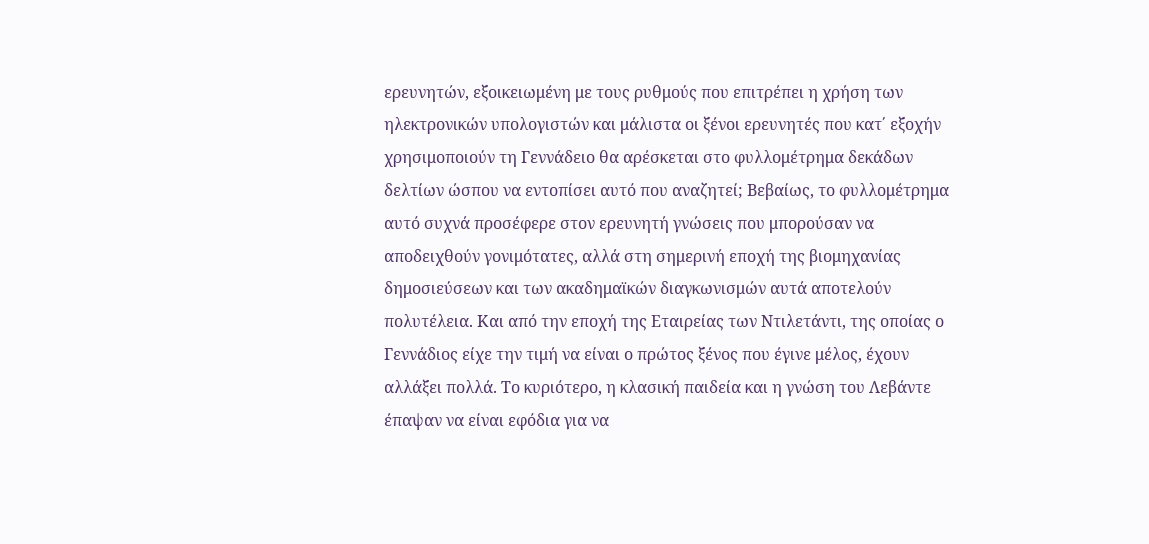ερευνητών, εξοικειωμένη με τους ρυθμούς που επιτρέπει η χρήση των ηλεκτρονικών υπολογιστών και μάλιστα οι ξένοι ερευνητές που κατ΄ εξοχήν χρησιμοποιούν τη Γεννάδειο θα αρέσκεται στο φυλλομέτρημα δεκάδων δελτίων ώσπου να εντοπίσει αυτό που αναζητεί; Βεβαίως, το φυλλομέτρημα αυτό συχνά προσέφερε στον ερευνητή γνώσεις που μπορούσαν να αποδειχθούν γονιμότατες, αλλά στη σημερινή εποχή της βιομηχανίας δημοσιεύσεων και των ακαδημαϊκών διαγκωνισμών αυτά αποτελούν πολυτέλεια. Και από την εποχή της Εταιρείας των Ντιλετάντι, της οποίας ο Γεννάδιος είχε την τιμή να είναι ο πρώτος ξένος που έγινε μέλος, έχουν αλλάξει πολλά. Το κυριότερο, η κλασική παιδεία και η γνώση του Λεβάντε έπαψαν να είναι εφόδια για να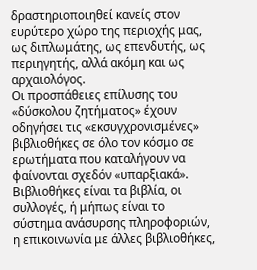δραστηριοποιηθεί κανείς στον ευρύτερο χώρο της περιοχής μας, ως διπλωμάτης, ως επενδυτής, ως περιηγητής, αλλά ακόμη και ως αρχαιολόγος.
Οι προσπάθειες επίλυσης του «δύσκολου ζητήματος» έχουν οδηγήσει τις «εκσυγχρονισμένες» βιβλιοθήκες σε όλο τον κόσμο σε ερωτήματα που καταλήγουν να φαίνονται σχεδόν «υπαρξιακά». Βιβλιοθήκες είναι τα βιβλία, οι συλλογές, ή μήπως είναι το σύστημα ανάσυρσης πληροφοριών, η επικοινωνία με άλλες βιβλιοθήκες,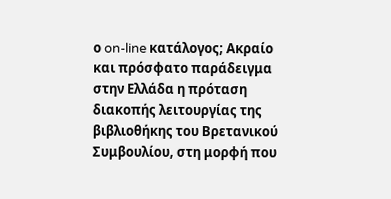ο on-line κατάλογος; Ακραίο και πρόσφατο παράδειγμα στην Ελλάδα η πρόταση διακοπής λειτουργίας της βιβλιοθήκης του Βρετανικού Συμβουλίου, στη μορφή που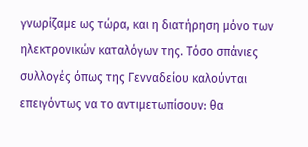γνωρίζαμε ως τώρα, και η διατήρηση μόνο των ηλεκτρονικών καταλόγων της. Τόσο σπάνιες συλλογές όπως της Γενναδείου καλούνται επειγόντως να το αντιμετωπίσουν: θα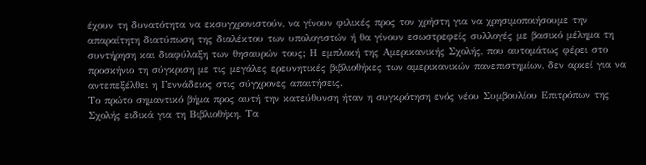έχουν τη δυνατότητα να εκσυγχρονιστούν, να γίνουν φιλικές προς τον χρήστη για να χρησιμοποιήσουμε την απαραίτητη διατύπωση της διαλέκτου των υπολογιστών ή θα γίνουν εσωστρεφείς συλλογές με βασικό μέλημα τη συντήρηση και διαφύλαξη των θησαυρών τους; Η εμπλοκή της Αμερικανικής Σχολής, που αυτομάτως φέρει στο προσκήνιο τη σύγκριση με τις μεγάλες ερευνητικές βιβλιοθήκες των αμερικανικών πανεπιστημίων, δεν αρκεί για να αντεπεξέλθει η Γεννάδειος στις σύγχρονες απαιτήσεις.
Το πρώτο σημαντικό βήμα προς αυτή την κατεύθυνση ήταν η συγκρότηση ενός νέου Συμβουλίου Επιτρόπων της Σχολής ειδικά για τη Βιβλιοθήκη. Τα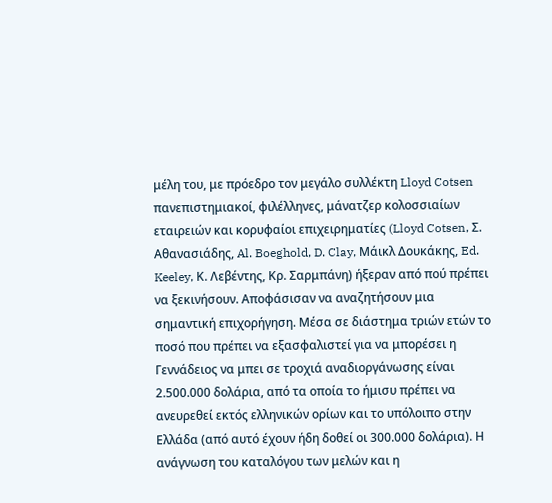μέλη του, με πρόεδρο τον μεγάλο συλλέκτη Lloyd Cotsen πανεπιστημιακοί, φιλέλληνες, μάνατζερ κολοσσιαίων εταιρειών και κορυφαίοι επιχειρηματίες (Lloyd Cotsen, Σ. Αθανασιάδης, Al. Boeghold, D. Clay, Μάικλ Δουκάκης, Ed. Keeley, Κ. Λεβέντης, Κρ. Σαρμπάνη) ήξεραν από πού πρέπει να ξεκινήσουν. Αποφάσισαν να αναζητήσουν μια σημαντική επιχορήγηση. Μέσα σε διάστημα τριών ετών το ποσό που πρέπει να εξασφαλιστεί για να μπορέσει η Γεννάδειος να μπει σε τροχιά αναδιοργάνωσης είναι 2.500.000 δολάρια, από τα οποία το ήμισυ πρέπει να ανευρεθεί εκτός ελληνικών ορίων και το υπόλοιπο στην Ελλάδα (από αυτό έχουν ήδη δοθεί οι 300.000 δολάρια). Η ανάγνωση του καταλόγου των μελών και η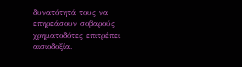δυνατότητά τους να επηρεάσουν σοβαρούς χρηματοδότες επιτρέπει αισιοδοξία.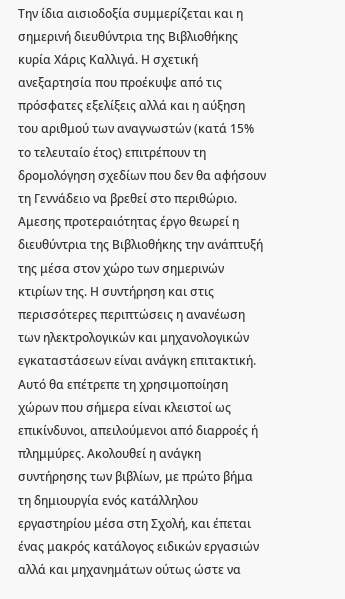Την ίδια αισιοδοξία συμμερίζεται και η σημερινή διευθύντρια της Βιβλιοθήκης κυρία Χάρις Καλλιγά. Η σχετική ανεξαρτησία που προέκυψε από τις πρόσφατες εξελίξεις αλλά και η αύξηση του αριθμού των αναγνωστών (κατά 15% το τελευταίο έτος) επιτρέπουν τη δρομολόγηση σχεδίων που δεν θα αφήσουν τη Γεννάδειο να βρεθεί στο περιθώριο. Αμεσης προτεραιότητας έργο θεωρεί η διευθύντρια της Βιβλιοθήκης την ανάπτυξή της μέσα στον χώρο των σημερινών κτιρίων της. Η συντήρηση και στις περισσότερες περιπτώσεις η ανανέωση των ηλεκτρολογικών και μηχανολογικών εγκαταστάσεων είναι ανάγκη επιτακτική. Αυτό θα επέτρεπε τη χρησιμοποίηση χώρων που σήμερα είναι κλειστοί ως επικίνδυνοι, απειλούμενοι από διαρροές ή πλημμύρες. Ακολουθεί η ανάγκη συντήρησης των βιβλίων, με πρώτο βήμα τη δημιουργία ενός κατάλληλου εργαστηρίου μέσα στη Σχολή, και έπεται ένας μακρός κατάλογος ειδικών εργασιών αλλά και μηχανημάτων ούτως ώστε να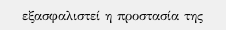εξασφαλιστεί η προστασία της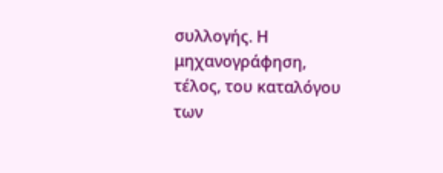συλλογής. Η μηχανογράφηση, τέλος, του καταλόγου των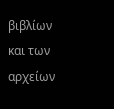βιβλίων και των αρχείων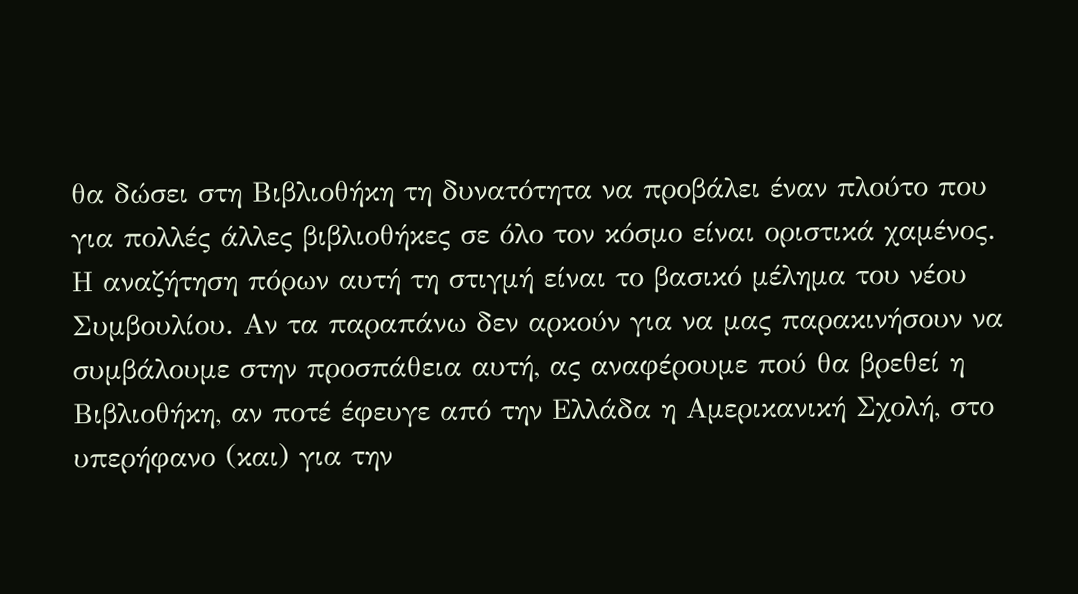θα δώσει στη Βιβλιοθήκη τη δυνατότητα να προβάλει έναν πλούτο που για πολλές άλλες βιβλιοθήκες σε όλο τον κόσμο είναι οριστικά χαμένος.
Η αναζήτηση πόρων αυτή τη στιγμή είναι το βασικό μέλημα του νέου Συμβουλίου. Αν τα παραπάνω δεν αρκούν για να μας παρακινήσουν να συμβάλουμε στην προσπάθεια αυτή, ας αναφέρουμε πού θα βρεθεί η Βιβλιοθήκη, αν ποτέ έφευγε από την Ελλάδα η Αμερικανική Σχολή, στο υπερήφανο (και) για την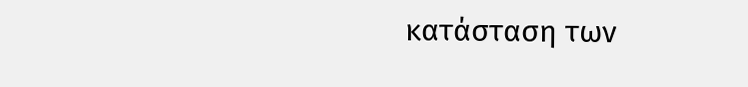κατάσταση των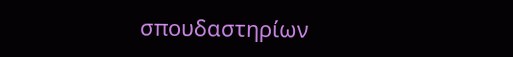σπουδαστηρίων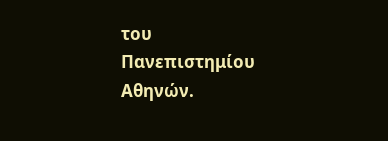του Πανεπιστημίου Αθηνών.